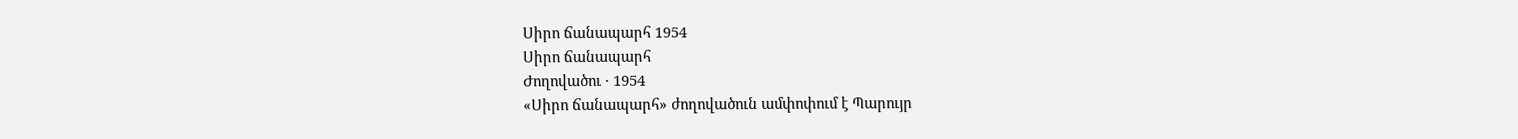Սիրո ճանապարհ 1954
Սիրո ճանապարհ
Ժողովածու · 1954
«Սիրո ճանապարհ» ժողովածուն ամփոփում է Պարույր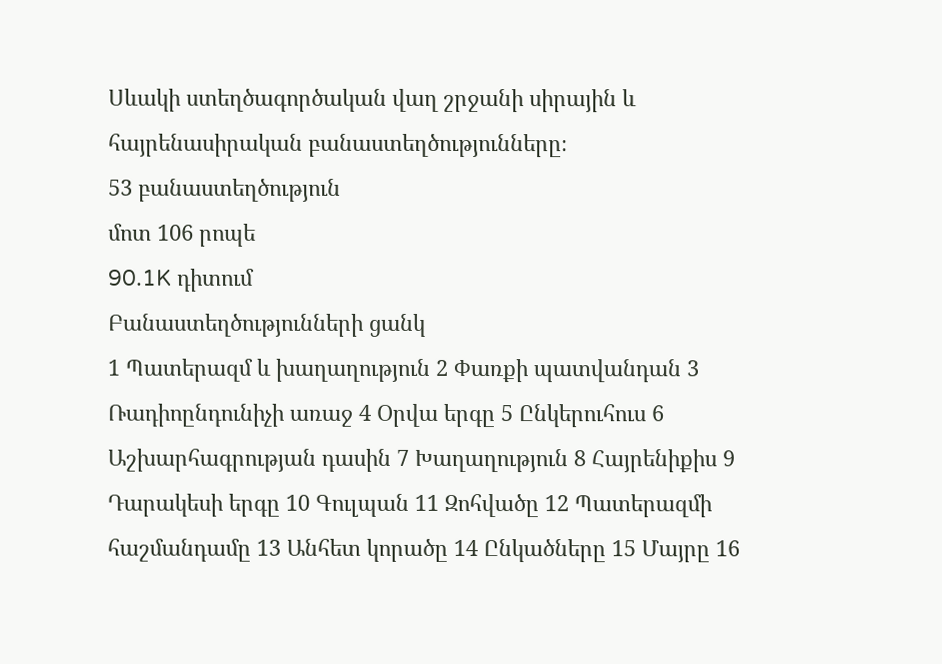Սևակի ստեղծագործական վաղ շրջանի սիրային և հայրենասիրական բանաստեղծությունները։
53 բանաստեղծություն
մոտ 106 րոպե
90.1K դիտում
Բանաստեղծությունների ցանկ
1 Պատերազմ և խաղաղություն 2 Փառքի պատվանդան 3 Ռադիոընդունիչի առաջ 4 Օրվա երգը 5 Ընկերուհուս 6 Աշխարհագրության դասին 7 Խաղաղություն 8 Հայրենիքիս 9 Դարակեսի երգը 10 Գուլպան 11 Զոհվածը 12 Պատերազմի հաշմանդամը 13 Անհետ կորածը 14 Ընկածները 15 Մայրը 16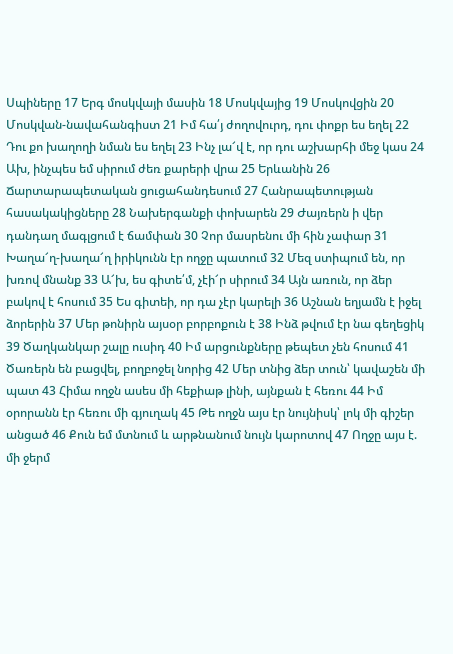Սպիները 17 Երգ մոսկվայի մասին 18 Մոսկվայից 19 Մոսկովցին 20 Մոսկվան-նավահանգիստ 21 Իմ հա՛յ ժողովուրդ, դու փոքր ես եղել 22 Դու քո խաղողի նման ես եղել 23 Ինչ լա՜վ է, որ դու աշխարհի մեջ կաս 24 Ախ, ինչպես եմ սիրում ժեռ քարերի վրա 25 Երևանին 26 Ճարտարապետական ցուցահանդեսում 27 Հանրապետության հասակակիցները 28 Նախերգանքի փոխարեն 29 Ժայռերն ի վեր դանդաղ մագլցում է ճամփան 30 Չոր մասրենու մի հին չափար 31 Խաղա՜ղ-խաղա՜ղ իրիկունն էր ողջը պատում 32 Մեզ ստիպում են, որ խռով մնանք 33 Ա՜խ, ես գիտե՛մ, չէի՜ր սիրում 34 Այն առուն, որ ձեր բակով է հոսում 35 Ես գիտեի, որ դա չէր կարելի 36 Աշնան եղյամն է իջել ձորերին 37 Մեր թոնիրն այսօր բորբոքուն է 38 Ինձ թվում էր նա գեղեցիկ 39 Ծաղկանկար շալը ուսիդ 40 Իմ արցունքները թեպետ չեն հոսում 41 Ծառերն են բացվել, բողբոջել նորից 42 Մեր տնից ձեր տուն՝ կավաշեն մի պատ 43 Հիմա ողջն ասես մի հեքիաթ լինի, այնքան է հեռու 44 Իմ օրորանն էր հեռու մի գյուղակ 45 Թե ողջն այս էր նույնիսկ՝ լոկ մի գիշեր անցած 46 Քուն եմ մտնում և արթնանում նույն կարոտով 47 Ողջը այս է. մի ջերմ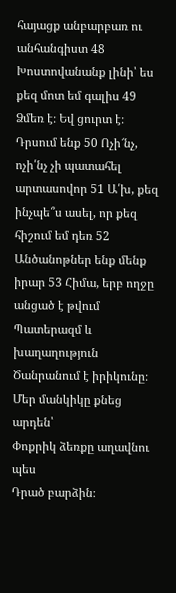հայացք անբարբառ ու անհանգիստ 48 Խոստովանանք լինի՝ ես քեզ մոտ եմ գալիս 49 Ձմեռ է։ Եվ ցուրտ է։ Դրսում ենք 50 Ոչի՜նչ, ոչի՛նչ չի պատահել արտասովոր 51 Ա՛խ, քեզ ինչպե՞ս ասել, որ քեզ հիշում եմ դեռ 52 Անծանոթներ ենք մենք իրար 53 Հիմա, երբ ողջը անցած է թվում
Պատերազմ և խաղաղություն
Ծանրանում է իրիկունը։
Մեր մանկիկը քնեց արդեն՝
Փոքրիկ ձեռքը աղավնու պես
Դրած բարձին։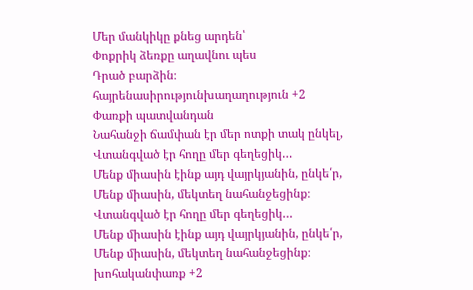Մեր մանկիկը քնեց արդեն՝
Փոքրիկ ձեռքը աղավնու պես
Դրած բարձին։
հայրենասիրությունխաղաղություն +2
Փառքի պատվանդան
Նահանջի ճամփան էր մեր ոտքի տակ ընկել,
Վտանգված էր հողը մեր գեղեցիկ…
Մենք միասին էինք այդ վայրկյանին, ընկե՛ր,
Մենք միասին, մեկտեղ նահանջեցինք։
Վտանգված էր հողը մեր գեղեցիկ…
Մենք միասին էինք այդ վայրկյանին, ընկե՛ր,
Մենք միասին, մեկտեղ նահանջեցինք։
խոհականփառք +2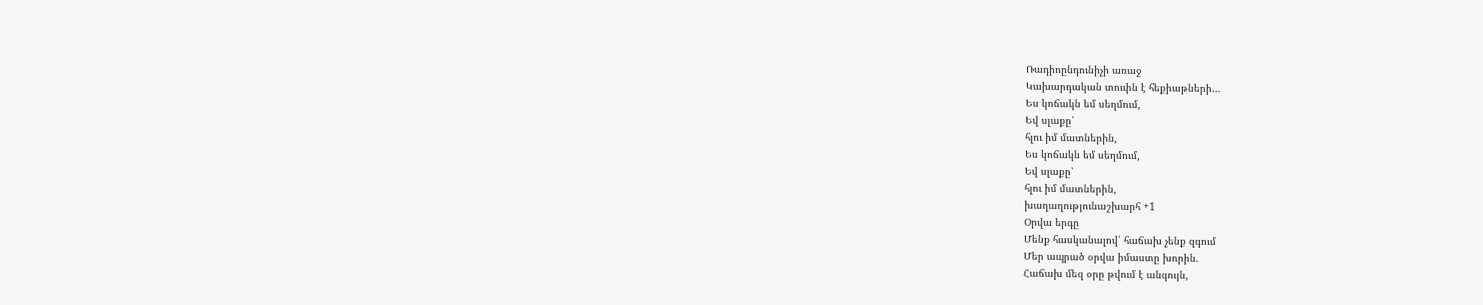Ռադիոընդունիչի առաջ
Կախարդական տուփն է հեքիաթների…
Ես կոճակն եմ սեղմում,
Եվ սլաքը՝
հլու իմ մատներին,
Ես կոճակն եմ սեղմում,
Եվ սլաքը՝
հլու իմ մատներին,
խաղաղությունաշխարհ +1
Օրվա երգը
Մենք հասկանալով՝ հաճախ չենք զգում
Մեր ապրած օրվա իմաստը խորին.
Հաճախ մեզ օրը թվում է անգույն,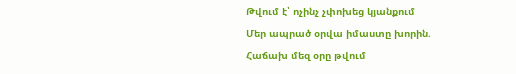Թվում է՝ ոչինչ չփոխեց կյանքում
Մեր ապրած օրվա իմաստը խորին.
Հաճախ մեզ օրը թվում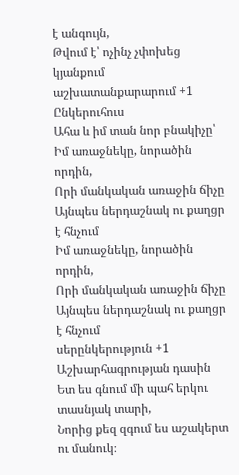է անգույն,
Թվում է՝ ոչինչ չփոխեց կյանքում
աշխատանքարարում +1
Ընկերուհուս
Ահա և իմ տան նոր բնակիչը՝
Իմ առաջնեկը, նորածին որդին,
Որի մանկական առաջին ճիչը
Այնպես ներդաշնակ ու քաղցր է հնչում
Իմ առաջնեկը, նորածին որդին,
Որի մանկական առաջին ճիչը
Այնպես ներդաշնակ ու քաղցր է հնչում
սերընկերություն +1
Աշխարհագրության դասին
Ետ ես գնում մի պահ երկու տասնյակ տարի,
Նորից քեզ զգում ես աշակերտ ու մանուկ։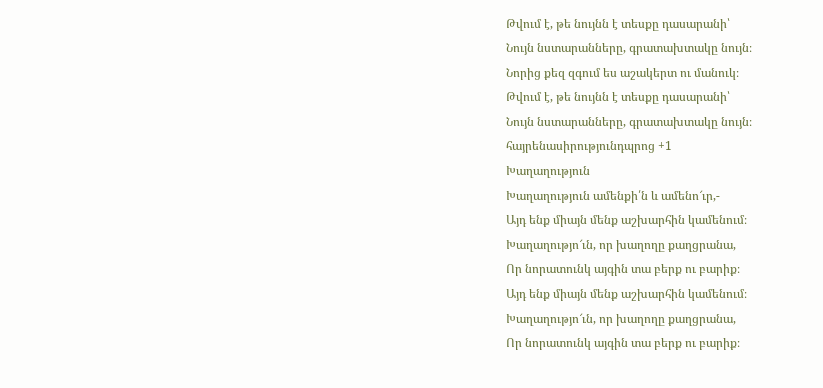Թվում է, թե նույնն է տեսքը դասարանի՝
Նույն նստարանները, գրատախտակը նույն։
Նորից քեզ զգում ես աշակերտ ու մանուկ։
Թվում է, թե նույնն է տեսքը դասարանի՝
Նույն նստարանները, գրատախտակը նույն։
հայրենասիրությունդպրոց +1
Խաղաղություն
Խաղաղություն ամենքի՛ն և ամենո՜ւր,-
Այդ ենք միայն մենք աշխարհին կամենում։
Խաղաղությո՜ւն, որ խաղողը քաղցրանա,
Որ նորատունկ այգին տա բերք ու բարիք։
Այդ ենք միայն մենք աշխարհին կամենում։
Խաղաղությո՜ւն, որ խաղողը քաղցրանա,
Որ նորատունկ այգին տա բերք ու բարիք։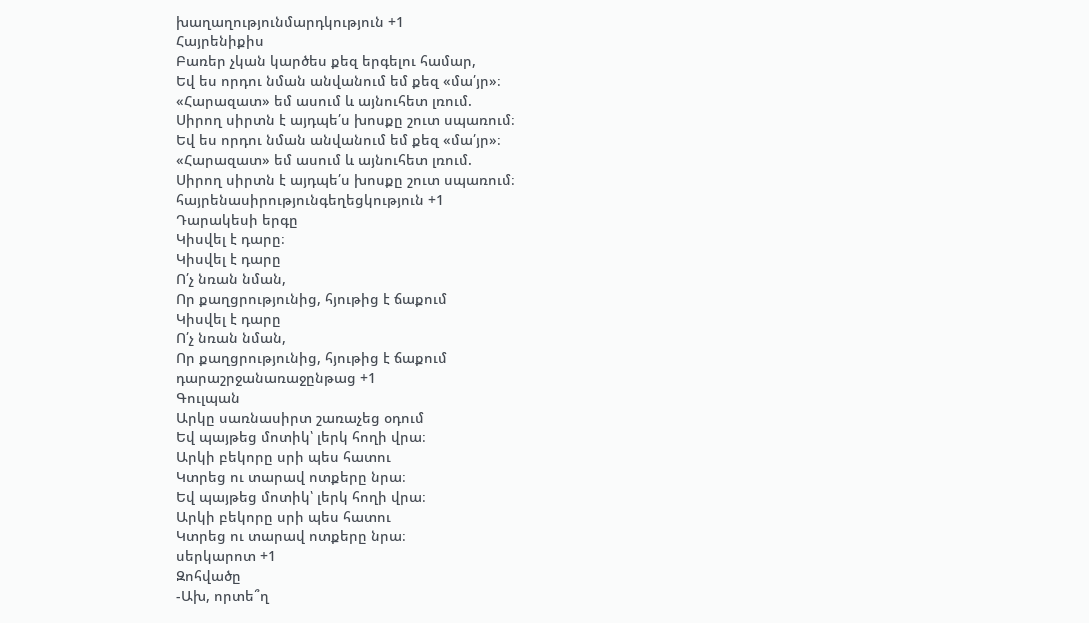խաղաղությունմարդկություն +1
Հայրենիքիս
Բառեր չկան կարծես քեզ երգելու համար,
Եվ ես որդու նման անվանում եմ քեզ «մա՛յր»։
«Հարազատ» եմ ասում և այնուհետ լռում.
Սիրող սիրտն է այդպե՛ս խոսքը շուտ սպառում։
Եվ ես որդու նման անվանում եմ քեզ «մա՛յր»։
«Հարազատ» եմ ասում և այնուհետ լռում.
Սիրող սիրտն է այդպե՛ս խոսքը շուտ սպառում։
հայրենասիրությունգեղեցկություն +1
Դարակեսի երգը
Կիսվել է դարը։
Կիսվել է դարը
Ո՛չ նռան նման,
Որ քաղցրությունից, հյութից է ճաքում
Կիսվել է դարը
Ո՛չ նռան նման,
Որ քաղցրությունից, հյութից է ճաքում
դարաշրջանառաջընթաց +1
Գուլպան
Արկը սառնասիրտ շառաչեց օդում
Եվ պայթեց մոտիկ՝ լերկ հողի վրա։
Արկի բեկորը սրի պես հատու
Կտրեց ու տարավ ոտքերը նրա։
Եվ պայթեց մոտիկ՝ լերկ հողի վրա։
Արկի բեկորը սրի պես հատու
Կտրեց ու տարավ ոտքերը նրա։
սերկարոտ +1
Զոհվածը
-Ախ, որտե՞ղ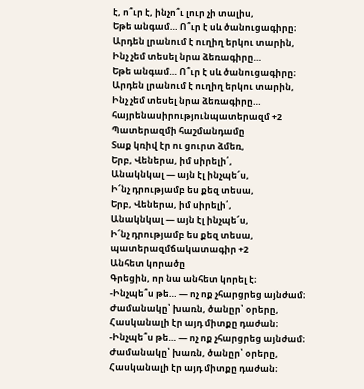է, ո՞ւր է, ինչո՞ւ լուր չի տալիս,
Եթե անգամ… Ո՞ւր է սև ծանուցագիրը։
Արդեն լրանում է ուղիղ երկու տարին,
Ինչ չեմ տեսել նրա ձեռագիրը…
Եթե անգամ… Ո՞ւր է սև ծանուցագիրը։
Արդեն լրանում է ուղիղ երկու տարին,
Ինչ չեմ տեսել նրա ձեռագիրը…
հայրենասիրությունպատերազմ +2
Պատերազմի հաշմանդամը
Տաք կռիվ էր ու ցուրտ ձմեռ,
Երբ, Վեներա, իմ սիրելի՛,
Անակնկալ — այն էլ ինչպե՜ս,
Ի՜նչ դրությամբ ես քեզ տեսա,
Երբ, Վեներա, իմ սիրելի՛,
Անակնկալ — այն էլ ինչպե՜ս,
Ի՜նչ դրությամբ ես քեզ տեսա,
պատերազմճակատագիր +2
Անհետ կորածը
Գրեցին, որ նա անհետ կորել է։
-Ինչպե՞ս թե… — ոչ ոք չհարցրեց այնժամ։
Ժամանակը՝ խառն, ծանըր՝ օրերը,
Հասկանալի էր այդ միտքը դաժան։
-Ինչպե՞ս թե… — ոչ ոք չհարցրեց այնժամ։
Ժամանակը՝ խառն, ծանըր՝ օրերը,
Հասկանալի էր այդ միտքը դաժան։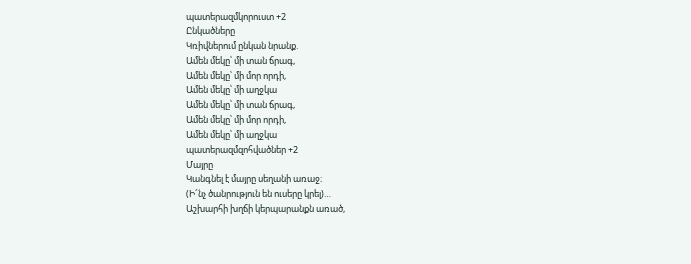պատերազմկորուստ +2
Ընկածները
Կռիվներում ընկան նրանք.
Ամեն մեկը՝ մի տան ճրագ,
Ամեն մեկը՝ մի մոր որդի,
Ամեն մեկը՝ մի աղջկա
Ամեն մեկը՝ մի տան ճրագ,
Ամեն մեկը՝ մի մոր որդի,
Ամեն մեկը՝ մի աղջկա
պատերազմզոհվածներ +2
Մայրը
Կանգնել է մայրը սեղանի առաջ։
(Ի՜նչ ծանրություն են ուսերը կրել)…
Աշխարհի խղճի կերպարանքն առած,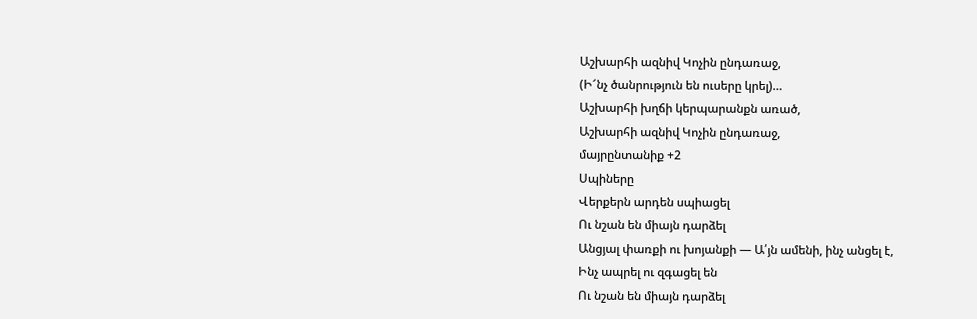Աշխարհի ազնիվ Կոչին ընդառաջ,
(Ի՜նչ ծանրություն են ուսերը կրել)…
Աշխարհի խղճի կերպարանքն առած,
Աշխարհի ազնիվ Կոչին ընդառաջ,
մայրընտանիք +2
Սպիները
Վերքերն արդեն սպիացել
Ու նշան են միայն դարձել
Անցյալ փառքի ու խոյանքի — Ա՛յն ամենի, ինչ անցել է,
Ինչ ապրել ու զգացել են
Ու նշան են միայն դարձել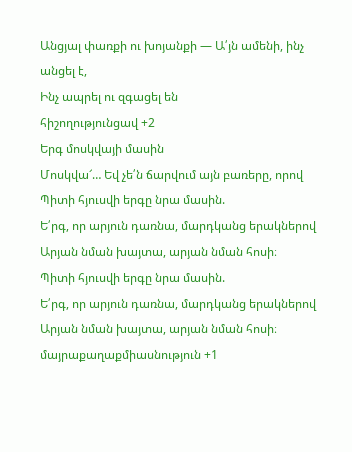Անցյալ փառքի ու խոյանքի — Ա՛յն ամենի, ինչ անցել է,
Ինչ ապրել ու զգացել են
հիշողությունցավ +2
Երգ մոսկվայի մասին
Մոսկվա՜… Եվ չե՛ն ճարվում այն բառերը, որով
Պիտի հյուսվի երգը նրա մասին.
Ե՛րգ, որ արյուն դառնա, մարդկանց երակներով
Արյան նման խայտա, արյան նման հոսի։
Պիտի հյուսվի երգը նրա մասին.
Ե՛րգ, որ արյուն դառնա, մարդկանց երակներով
Արյան նման խայտա, արյան նման հոսի։
մայրաքաղաքմիասնություն +1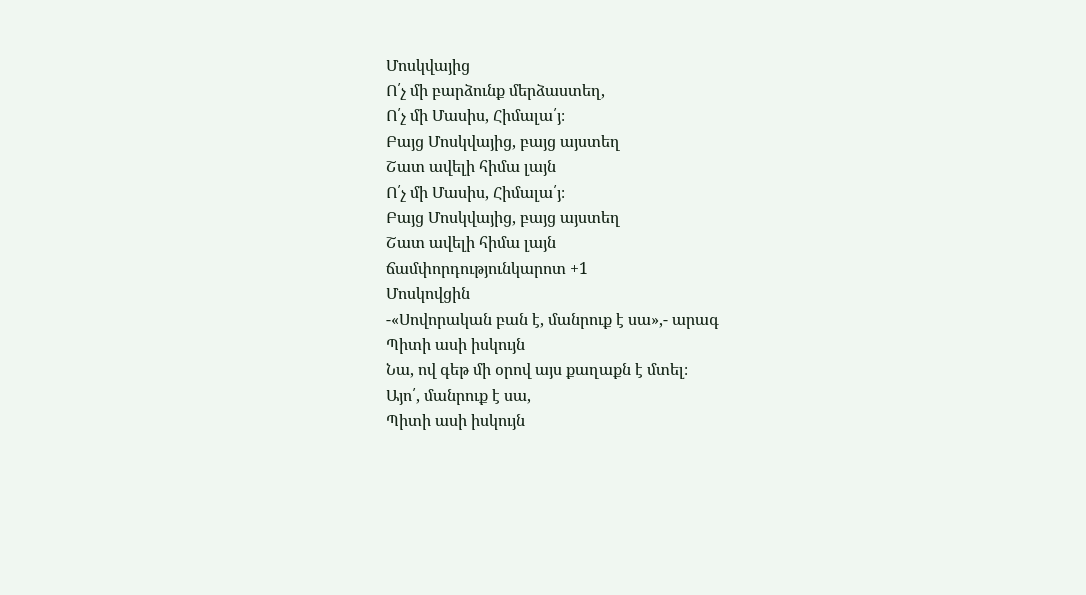Մոսկվայից
Ո՛չ մի բարձունք մերձաստեղ,
Ո՛չ մի Մասիս, Հիմալա՛յ։
Բայց Մոսկվայից, բայց այստեղ
Շատ ավելի հիմա լայն
Ո՛չ մի Մասիս, Հիմալա՛յ։
Բայց Մոսկվայից, բայց այստեղ
Շատ ավելի հիմա լայն
ճամփորդությունկարոտ +1
Մոսկովցին
-«Սովորական բան է, մանրուք է սա»,- արագ
Պիտի ասի իսկույն
Նա, ով գեթ մի օրով այս քաղաքն է մտել։
Այո՛, մանրուք է սա,
Պիտի ասի իսկույն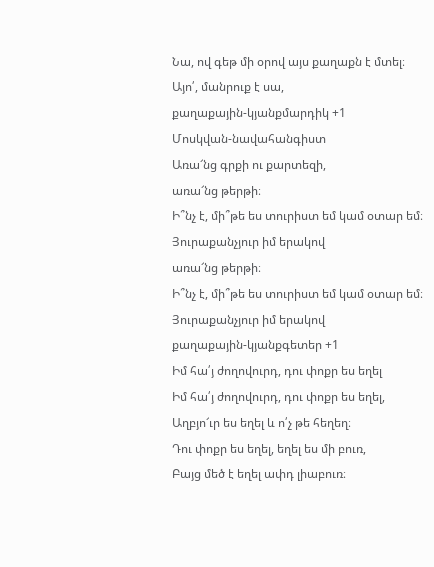Նա, ով գեթ մի օրով այս քաղաքն է մտել։
Այո՛, մանրուք է սա,
քաղաքային-կյանքմարդիկ +1
Մոսկվան-նավահանգիստ
Առա՜նց գրքի ու քարտեզի,
առա՜նց թերթի։
Ի՞նչ է, մի՞թե ես տուրիստ եմ կամ օտար եմ։
Յուրաքանչյուր իմ երակով
առա՜նց թերթի։
Ի՞նչ է, մի՞թե ես տուրիստ եմ կամ օտար եմ։
Յուրաքանչյուր իմ երակով
քաղաքային-կյանքգետեր +1
Իմ հա՛յ ժողովուրդ, դու փոքր ես եղել
Իմ հա՛յ ժողովուրդ, դու փոքր ես եղել,
Աղբյո՜ւր ես եղել և ո՛չ թե հեղեղ։
Դու փոքր ես եղել, եղել ես մի բուռ,
Բայց մեծ է եղել ափդ լիաբուռ։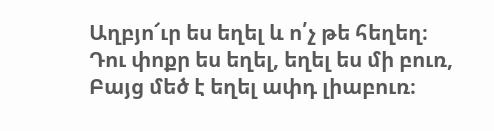Աղբյո՜ւր ես եղել և ո՛չ թե հեղեղ։
Դու փոքր ես եղել, եղել ես մի բուռ,
Բայց մեծ է եղել ափդ լիաբուռ։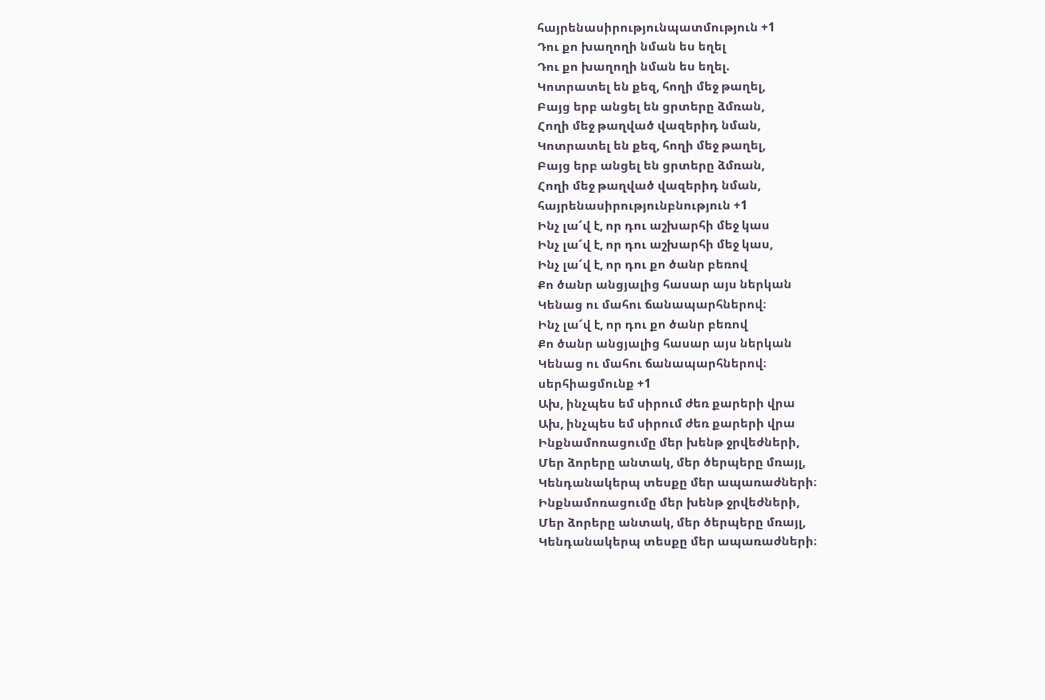հայրենասիրությունպատմություն +1
Դու քո խաղողի նման ես եղել
Դու քո խաղողի նման ես եղել.
Կոտրատել են քեզ, հողի մեջ թաղել,
Բայց երբ անցել են ցրտերը ձմռան,
Հողի մեջ թաղված վազերիդ նման,
Կոտրատել են քեզ, հողի մեջ թաղել,
Բայց երբ անցել են ցրտերը ձմռան,
Հողի մեջ թաղված վազերիդ նման,
հայրենասիրությունբնություն +1
Ինչ լա՜վ է, որ դու աշխարհի մեջ կաս
Ինչ լա՜վ է, որ դու աշխարհի մեջ կաս,
Ինչ լա՜վ է, որ դու քո ծանր բեռով
Քո ծանր անցյալից հասար այս ներկան
Կենաց ու մահու ճանապարհներով։
Ինչ լա՜վ է, որ դու քո ծանր բեռով
Քո ծանր անցյալից հասար այս ներկան
Կենաց ու մահու ճանապարհներով։
սերհիացմունք +1
Ախ, ինչպես եմ սիրում ժեռ քարերի վրա
Ախ, ինչպես եմ սիրում ժեռ քարերի վրա
Ինքնամոռացումը մեր խենթ ջրվեժների,
Մեր ձորերը անտակ, մեր ծերպերը մռայլ,
Կենդանակերպ տեսքը մեր ապառաժների։
Ինքնամոռացումը մեր խենթ ջրվեժների,
Մեր ձորերը անտակ, մեր ծերպերը մռայլ,
Կենդանակերպ տեսքը մեր ապառաժների։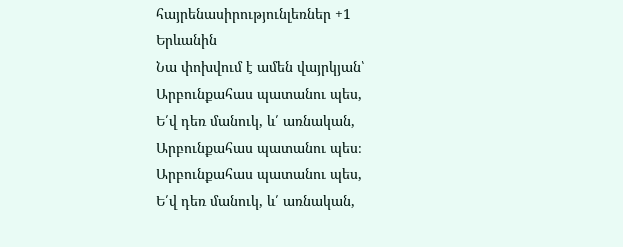հայրենասիրությունլեռներ +1
Երևանին
Նա փոխվում է ամեն վայրկյան՝
Արբունքահաս պատանու պես,
Ե՛վ դեռ մանուկ, և՛ առնական,
Արբունքահաս պատանու պես։
Արբունքահաս պատանու պես,
Ե՛վ դեռ մանուկ, և՛ առնական,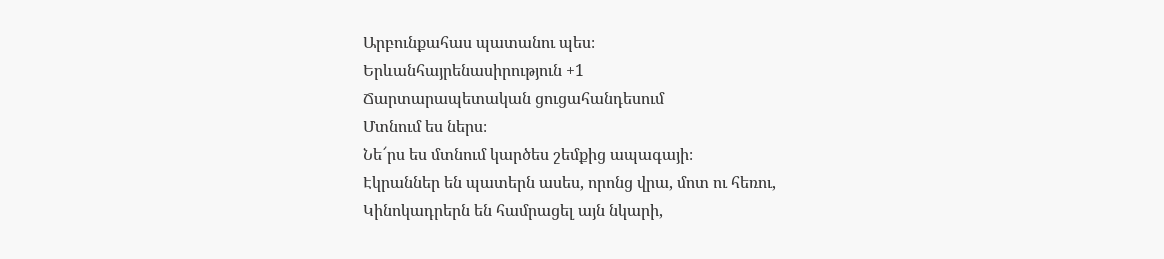Արբունքահաս պատանու պես։
Երևանհայրենասիրություն +1
Ճարտարապետական ցուցահանդեսում
Մտնում ես ներս։
Նե՜րս ես մտնում կարծես շեմքից ապագայի։
Էկրաններ են պատերն ասես, որոնց վրա, մոտ ու հեռու,
Կինոկադրերն են համրացել այն նկարի,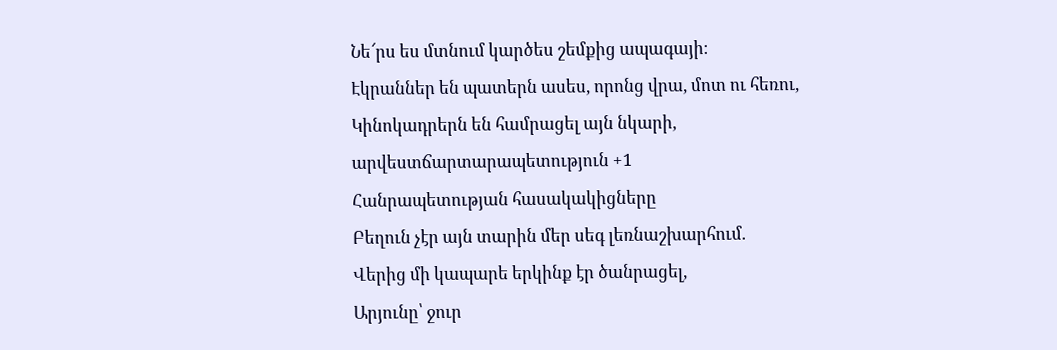Նե՜րս ես մտնում կարծես շեմքից ապագայի։
Էկրաններ են պատերն ասես, որոնց վրա, մոտ ու հեռու,
Կինոկադրերն են համրացել այն նկարի,
արվեստճարտարապետություն +1
Հանրապետության հասակակիցները
Բեղուն չէր այն տարին մեր սեգ լեռնաշխարհում.
Վերից մի կապարե երկինք էր ծանրացել,
Արյունը՝ ջուր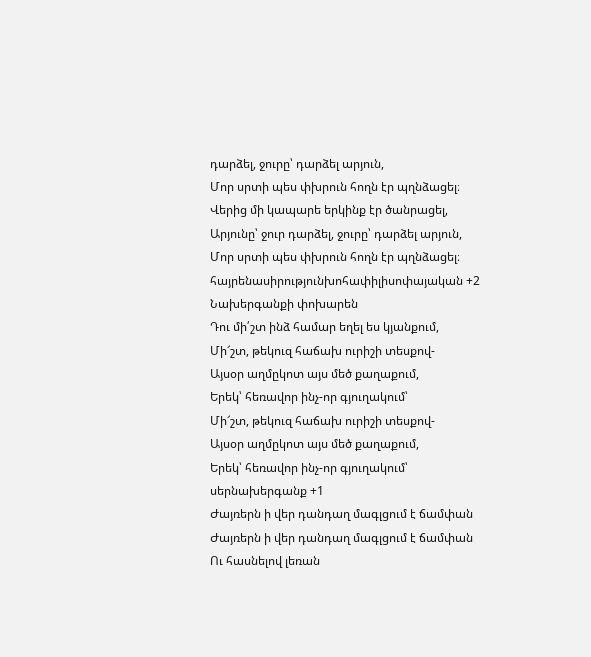դարձել, ջուրը՝ դարձել արյուն,
Մոր սրտի պես փխրուն հողն էր պղնձացել։
Վերից մի կապարե երկինք էր ծանրացել,
Արյունը՝ ջուր դարձել, ջուրը՝ դարձել արյուն,
Մոր սրտի պես փխրուն հողն էր պղնձացել։
հայրենասիրությունխոհափիլիսոփայական +2
Նախերգանքի փոխարեն
Դու մի՛շտ ինձ համար եղել ես կյանքում,
Մի՜շտ, թեկուզ հաճախ ուրիշի տեսքով-
Այսօր աղմըկոտ այս մեծ քաղաքում,
Երեկ՝ հեռավոր ինչ-որ գյուղակում՝
Մի՜շտ, թեկուզ հաճախ ուրիշի տեսքով-
Այսօր աղմըկոտ այս մեծ քաղաքում,
Երեկ՝ հեռավոր ինչ-որ գյուղակում՝
սերնախերգանք +1
Ժայռերն ի վեր դանդաղ մագլցում է ճամփան
Ժայռերն ի վեր դանդաղ մագլցում է ճամփան
Ու հասնելով լեռան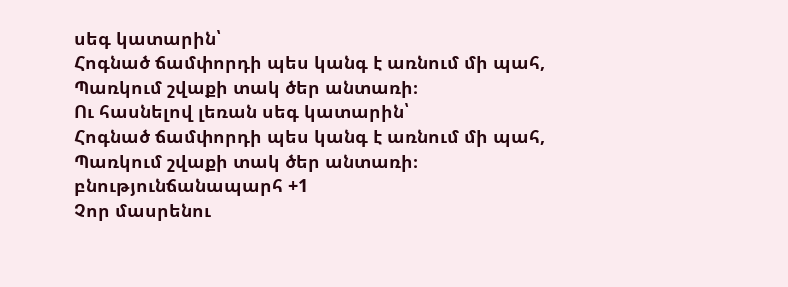սեգ կատարին՝
Հոգնած ճամփորդի պես կանգ է առնում մի պահ,
Պառկում շվաքի տակ ծեր անտառի։
Ու հասնելով լեռան սեգ կատարին՝
Հոգնած ճամփորդի պես կանգ է առնում մի պահ,
Պառկում շվաքի տակ ծեր անտառի։
բնությունճանապարհ +1
Չոր մասրենու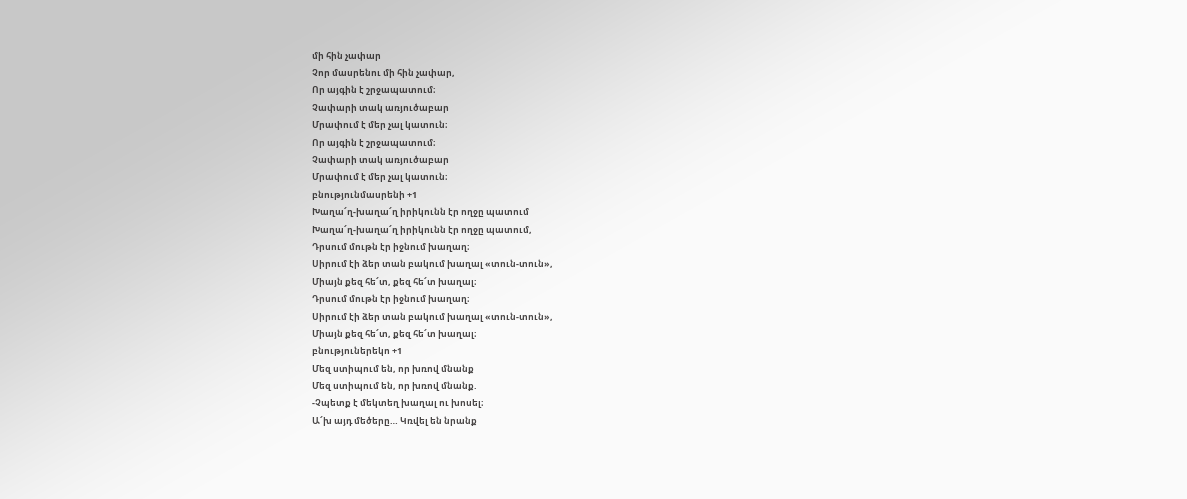մի հին չափար
Չոր մասրենու մի հին չափար,
Որ այգին է շրջապատում։
Չափարի տակ առյուծաբար
Մրափում է մեր չալ կատուն։
Որ այգին է շրջապատում։
Չափարի տակ առյուծաբար
Մրափում է մեր չալ կատուն։
բնությունմասրենի +1
Խաղա՜ղ-խաղա՜ղ իրիկունն էր ողջը պատում
Խաղա՜ղ-խաղա՜ղ իրիկունն էր ողջը պատում,
Դրսում մութն էր իջնում խաղաղ։
Սիրում էի ձեր տան բակում խաղալ «տուն-տուն»,
Միայն քեզ հե՜տ, քեզ հե՜տ խաղալ։
Դրսում մութն էր իջնում խաղաղ։
Սիրում էի ձեր տան բակում խաղալ «տուն-տուն»,
Միայն քեզ հե՜տ, քեզ հե՜տ խաղալ։
բնություներեկո +1
Մեզ ստիպում են, որ խռով մնանք
Մեզ ստիպում են, որ խռով մնանք.
-Չպետք է մեկտեղ խաղալ ու խոսել։
Ա՜խ այդ մեծերը… Կռվել են նրանք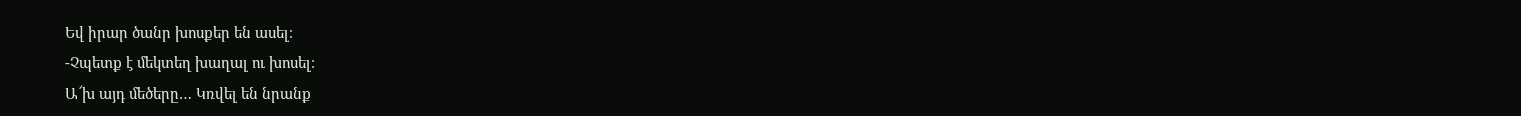Եվ իրար ծանր խոսքեր են ասել։
-Չպետք է մեկտեղ խաղալ ու խոսել։
Ա՜խ այդ մեծերը… Կռվել են նրանք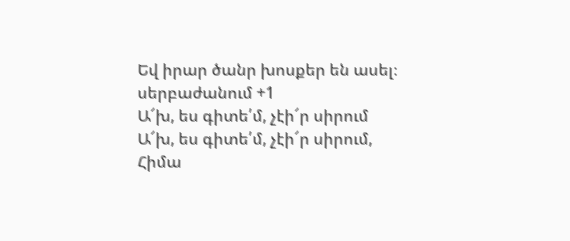Եվ իրար ծանր խոսքեր են ասել։
սերբաժանում +1
Ա՜խ, ես գիտե՛մ, չէի՜ր սիրում
Ա՜խ, ես գիտե՛մ, չէի՜ր սիրում,
Հիմա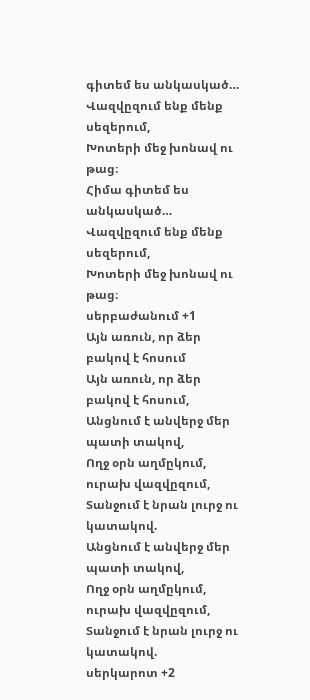գիտեմ ես անկասկած…
Վազվըզում ենք մենք սեզերում,
Խոտերի մեջ խոնավ ու թաց։
Հիմա գիտեմ ես անկասկած…
Վազվըզում ենք մենք սեզերում,
Խոտերի մեջ խոնավ ու թաց։
սերբաժանում +1
Այն առուն, որ ձեր բակով է հոսում
Այն առուն, որ ձեր բակով է հոսում,
Անցնում է անվերջ մեր պատի տակով,
Ողջ օրն աղմըկում, ուրախ վազվըզում,
Տանջում է նրան լուրջ ու կատակով.
Անցնում է անվերջ մեր պատի տակով,
Ողջ օրն աղմըկում, ուրախ վազվըզում,
Տանջում է նրան լուրջ ու կատակով.
սերկարոտ +2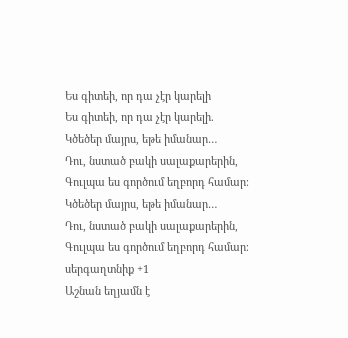Ես գիտեի, որ դա չէր կարելի
Ես գիտեի, որ դա չէր կարելի.
Կծեծեր մայրս, եթե իմանար…
Դու, նստած բակի սալաքարերին,
Գուլպա ես գործում եղբորդ համար։
Կծեծեր մայրս, եթե իմանար…
Դու, նստած բակի սալաքարերին,
Գուլպա ես գործում եղբորդ համար։
սերգաղտնիք +1
Աշնան եղյամն է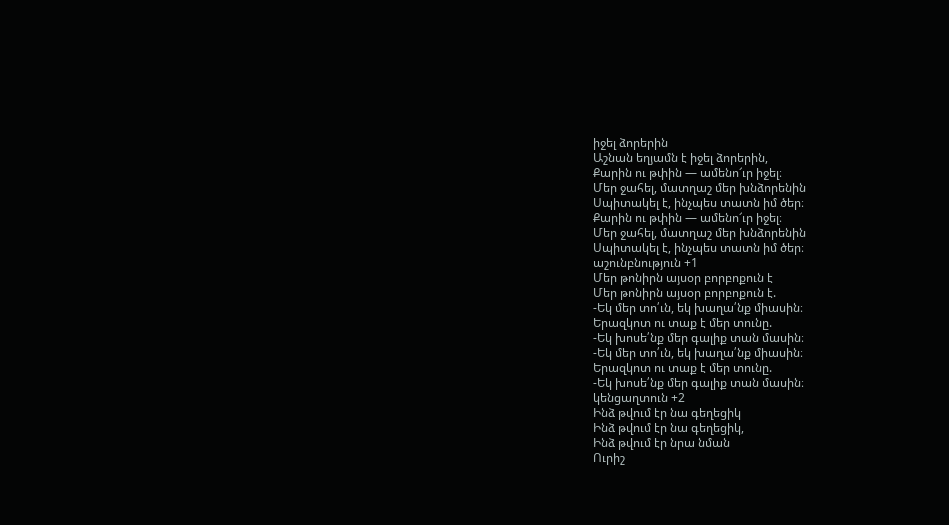իջել ձորերին
Աշնան եղյամն է իջել ձորերին,
Քարին ու թփին — ամենո՜ւր իջել։
Մեր ջահել, մատղաշ մեր խնձորենին
Սպիտակել է, ինչպես տատն իմ ծեր։
Քարին ու թփին — ամենո՜ւր իջել։
Մեր ջահել, մատղաշ մեր խնձորենին
Սպիտակել է, ինչպես տատն իմ ծեր։
աշունբնություն +1
Մեր թոնիրն այսօր բորբոքուն է
Մեր թոնիրն այսօր բորբոքուն է.
-Եկ մեր տո՛ւն, եկ խաղա՛նք միասին։
Երազկոտ ու տաք է մեր տունը.
-Եկ խոսե՛նք մեր գալիք տան մասին։
-Եկ մեր տո՛ւն, եկ խաղա՛նք միասին։
Երազկոտ ու տաք է մեր տունը.
-Եկ խոսե՛նք մեր գալիք տան մասին։
կենցաղտուն +2
Ինձ թվում էր նա գեղեցիկ
Ինձ թվում էր նա գեղեցիկ,
Ինձ թվում էր նրա նման
Ուրիշ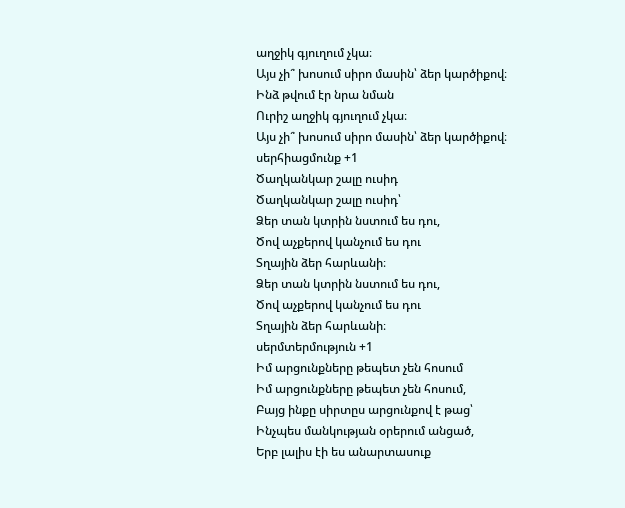աղջիկ գյուղում չկա։
Այս չի՞ խոսում սիրո մասին՝ ձեր կարծիքով։
Ինձ թվում էր նրա նման
Ուրիշ աղջիկ գյուղում չկա։
Այս չի՞ խոսում սիրո մասին՝ ձեր կարծիքով։
սերհիացմունք +1
Ծաղկանկար շալը ուսիդ
Ծաղկանկար շալը ուսիդ՝
Ձեր տան կտրին նստում ես դու,
Ծով աչքերով կանչում ես դու
Տղային ձեր հարևանի։
Ձեր տան կտրին նստում ես դու,
Ծով աչքերով կանչում ես դու
Տղային ձեր հարևանի։
սերմտերմություն +1
Իմ արցունքները թեպետ չեն հոսում
Իմ արցունքները թեպետ չեն հոսում,
Բայց ինքը սիրտըս արցունքով է թաց՝
Ինչպես մանկության օրերում անցած,
Երբ լալիս էի ես անարտասուք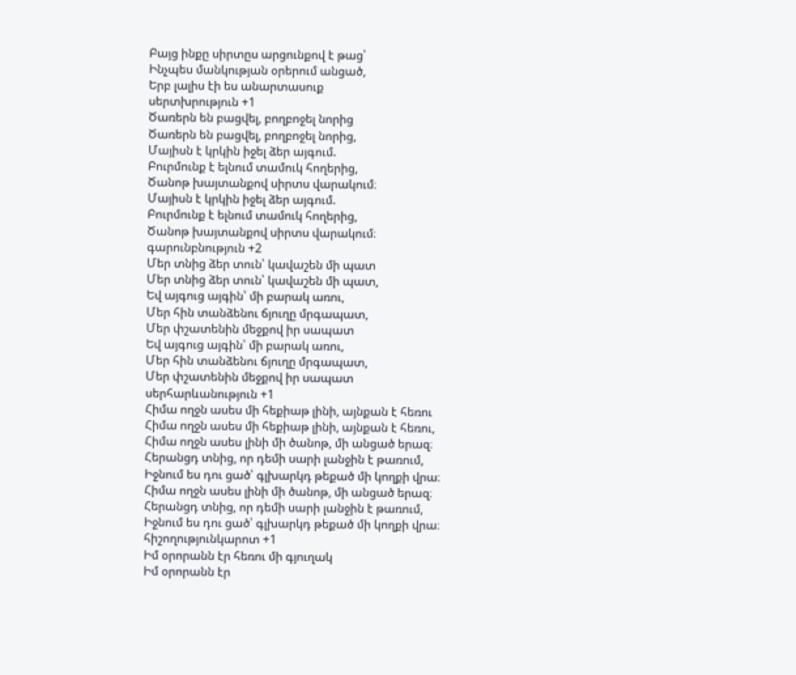Բայց ինքը սիրտըս արցունքով է թաց՝
Ինչպես մանկության օրերում անցած,
Երբ լալիս էի ես անարտասուք
սերտխրություն +1
Ծառերն են բացվել, բողբոջել նորից
Ծառերն են բացվել, բողբոջել նորից,
Մայիսն է կրկին իջել ձեր այգում.
Բուրմունք է ելնում տամուկ հողերից,
Ծանոթ խայտանքով սիրտս վարակում։
Մայիսն է կրկին իջել ձեր այգում.
Բուրմունք է ելնում տամուկ հողերից,
Ծանոթ խայտանքով սիրտս վարակում։
գարունբնություն +2
Մեր տնից ձեր տուն՝ կավաշեն մի պատ
Մեր տնից ձեր տուն՝ կավաշեն մի պատ,
Եվ այգուց այգին՝ մի բարակ առու,
Մեր հին տանձենու ճյուղը մրգապատ,
Մեր փշատենին մեջքով իր սապատ
Եվ այգուց այգին՝ մի բարակ առու,
Մեր հին տանձենու ճյուղը մրգապատ,
Մեր փշատենին մեջքով իր սապատ
սերհարևանություն +1
Հիմա ողջն ասես մի հեքիաթ լինի, այնքան է հեռու
Հիմա ողջն ասես մի հեքիաթ լինի, այնքան է հեռու,
Հիմա ողջն ասես լինի մի ծանոթ, մի անցած երազ։
Հերանցդ տնից, որ դեմի սարի լանջին է թառում,
Իջնում ես դու ցած՝ գլխարկդ թեքած մի կողքի վրա։
Հիմա ողջն ասես լինի մի ծանոթ, մի անցած երազ։
Հերանցդ տնից, որ դեմի սարի լանջին է թառում,
Իջնում ես դու ցած՝ գլխարկդ թեքած մի կողքի վրա։
հիշողությունկարոտ +1
Իմ օրորանն էր հեռու մի գյուղակ
Իմ օրորանն էր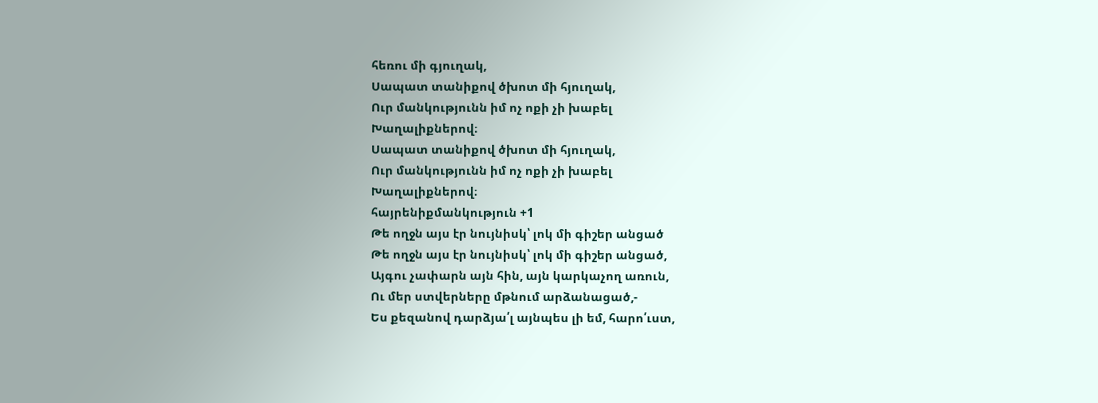հեռու մի գյուղակ,
Սապատ տանիքով ծխոտ մի հյուղակ,
Ուր մանկությունն իմ ոչ ոքի չի խաբել
Խաղալիքներով։
Սապատ տանիքով ծխոտ մի հյուղակ,
Ուր մանկությունն իմ ոչ ոքի չի խաբել
Խաղալիքներով։
հայրենիքմանկություն +1
Թե ողջն այս էր նույնիսկ՝ լոկ մի գիշեր անցած
Թե ողջն այս էր նույնիսկ՝ լոկ մի գիշեր անցած,
Այգու չափարն այն հին, այն կարկաչող առուն,
Ու մեր ստվերները մթնում արձանացած,-
Ես քեզանով դարձյա՛լ այնպես լի եմ, հարո՛ւստ,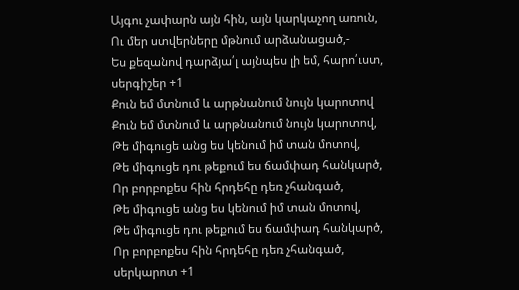Այգու չափարն այն հին, այն կարկաչող առուն,
Ու մեր ստվերները մթնում արձանացած,-
Ես քեզանով դարձյա՛լ այնպես լի եմ, հարո՛ւստ,
սերգիշեր +1
Քուն եմ մտնում և արթնանում նույն կարոտով
Քուն եմ մտնում և արթնանում նույն կարոտով,
Թե միգուցե անց ես կենում իմ տան մոտով,
Թե միգուցե դու թեքում ես ճամփադ հանկարծ,
Որ բորբոքես հին հրդեհը դեռ չհանգած,
Թե միգուցե անց ես կենում իմ տան մոտով,
Թե միգուցե դու թեքում ես ճամփադ հանկարծ,
Որ բորբոքես հին հրդեհը դեռ չհանգած,
սերկարոտ +1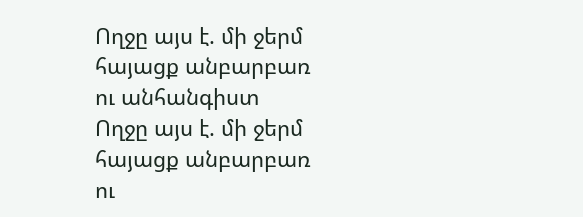Ողջը այս է. մի ջերմ հայացք անբարբառ ու անհանգիստ
Ողջը այս է. մի ջերմ հայացք անբարբառ ու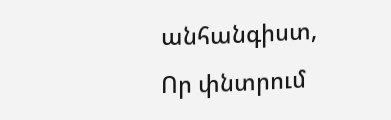անհանգիստ,
Որ փնտրում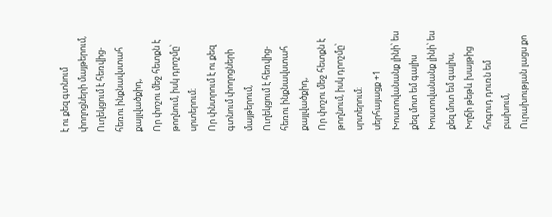է ու քեզ գտնում փողոցների մայթերում,
Ուղեկցում է հեռվից-հեռու ինքնավստահ քայլվածքիդ,
Որ փոշու մեջ հետքն է թողնում, իսկ դրոշմը՝ սրտերում։
Որ փնտրում է ու քեզ գտնում փողոցների մայթերում,
Ուղեկցում է հեռվից-հեռու ինքնավստահ քայլվածքիդ,
Որ փոշու մեջ հետքն է թողնում, իսկ դրոշմը՝ սրտերում։
սերհայացք +1
Խոստովանանք լինի՝ ես քեզ մոտ եմ գալիս
Խոստովանանք լինի՝ ես քեզ մոտ եմ գալիս,
Խղճի թեթև խայթից հոգուդ դուռն եմ բախում,
Ուրախության լացս քո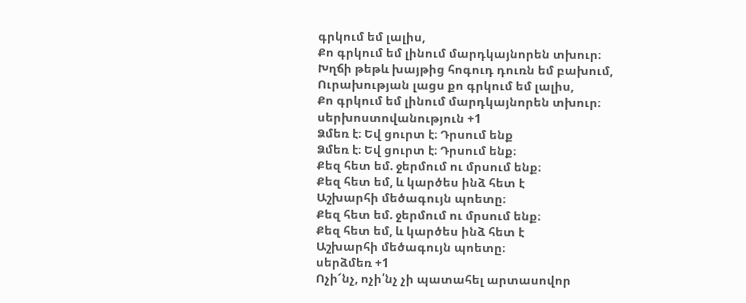գրկում եմ լալիս,
Քո գրկում եմ լինում մարդկայնորեն տխուր։
Խղճի թեթև խայթից հոգուդ դուռն եմ բախում,
Ուրախության լացս քո գրկում եմ լալիս,
Քո գրկում եմ լինում մարդկայնորեն տխուր։
սերխոստովանություն +1
Ձմեռ է։ Եվ ցուրտ է։ Դրսում ենք
Ձմեռ է։ Եվ ցուրտ է։ Դրսում ենք։
Քեզ հետ եմ. ջերմում ու մրսում ենք։
Քեզ հետ եմ, և կարծես ինձ հետ է
Աշխարհի մեծագույն պոետը։
Քեզ հետ եմ. ջերմում ու մրսում ենք։
Քեզ հետ եմ, և կարծես ինձ հետ է
Աշխարհի մեծագույն պոետը։
սերձմեռ +1
Ոչի՜նչ, ոչի՛նչ չի պատահել արտասովոր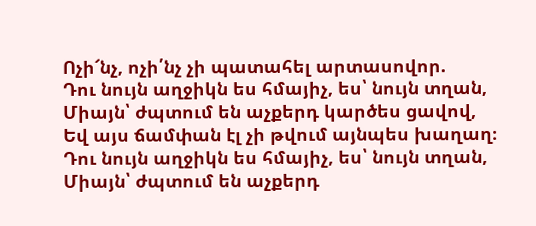Ոչի՜նչ, ոչի՛նչ չի պատահել արտասովոր.
Դու նույն աղջիկն ես հմայիչ, ես՝ նույն տղան,
Միայն՝ ժպտում են աչքերդ կարծես ցավով,
Եվ այս ճամփան էլ չի թվում այնպես խաղաղ։
Դու նույն աղջիկն ես հմայիչ, ես՝ նույն տղան,
Միայն՝ ժպտում են աչքերդ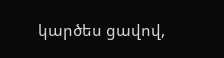կարծես ցավով,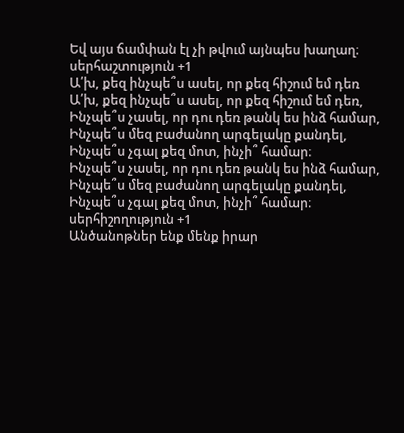Եվ այս ճամփան էլ չի թվում այնպես խաղաղ։
սերհաշտություն +1
Ա՛խ, քեզ ինչպե՞ս ասել, որ քեզ հիշում եմ դեռ
Ա՛խ, քեզ ինչպե՞ս ասել, որ քեզ հիշում եմ դեռ,
Ինչպե՞ս չասել, որ դու դեռ թանկ ես ինձ համար,
Ինչպե՞ս մեզ բաժանող արգելակը քանդել,
Ինչպե՞ս չգալ քեզ մոտ, ինչի՞ համար։
Ինչպե՞ս չասել, որ դու դեռ թանկ ես ինձ համար,
Ինչպե՞ս մեզ բաժանող արգելակը քանդել,
Ինչպե՞ս չգալ քեզ մոտ, ինչի՞ համար։
սերհիշողություն +1
Անծանոթներ ենք մենք իրար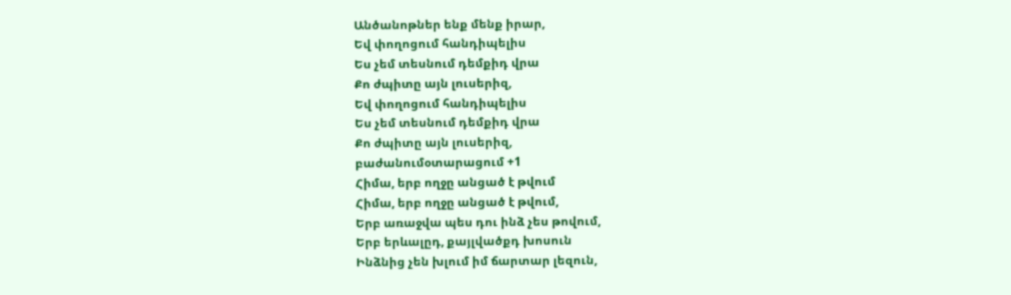Անծանոթներ ենք մենք իրար,
Եվ փողոցում հանդիպելիս
Ես չեմ տեսնում դեմքիդ վրա
Քո ժպիտը այն լուսերիզ,
Եվ փողոցում հանդիպելիս
Ես չեմ տեսնում դեմքիդ վրա
Քո ժպիտը այն լուսերիզ,
բաժանումօտարացում +1
Հիմա, երբ ողջը անցած է թվում
Հիմա, երբ ողջը անցած է թվում,
Երբ առաջվա պես դու ինձ չես թովում,
Երբ երևալըդ, քայլվածքդ խոսուն
Ինձնից չեն խլում իմ ճարտար լեզուն,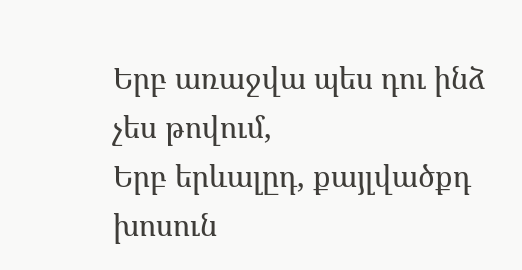Երբ առաջվա պես դու ինձ չես թովում,
Երբ երևալըդ, քայլվածքդ խոսուն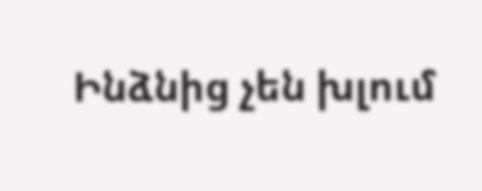Ինձնից չեն խլում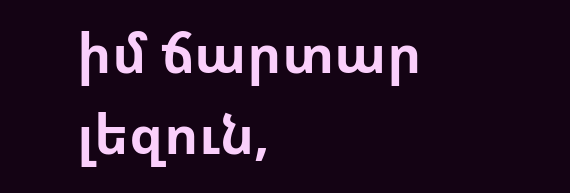իմ ճարտար լեզուն,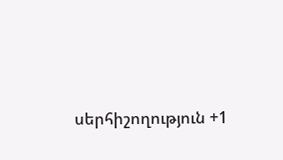սերհիշողություն +1